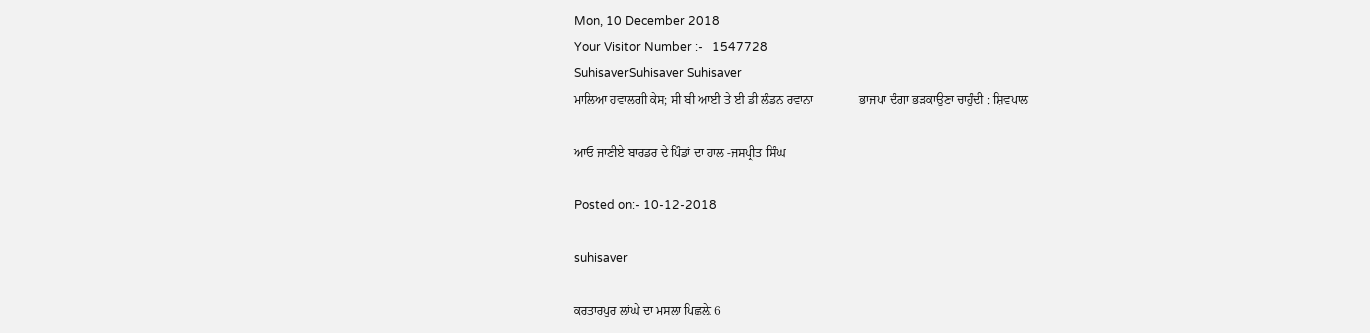Mon, 10 December 2018
Your Visitor Number :-   1547728
SuhisaverSuhisaver Suhisaver
ਮਾਲਿਆ ਹਵਾਲਗੀ ਕੇਸ; ਸੀ ਬੀ ਆਈ ਤੇ ਈ ਡੀ ਲੰਡਨ ਰਵਾਨਾ               ਭਾਜਪਾ ਦੰਗਾ ਭੜਕਾਉਣਾ ਚਾਹੁੰਦੀ : ਸ਼ਿਵਪਾਲ

ਆਓ ਜਾਣੀਏ ਬਾਰਡਰ ਦੇ ਪਿੰਡਾਂ ਦਾ ਹਾਲ -ਜਸਪ੍ਰੀਤ ਸਿੰਘ

Posted on:- 10-12-2018

suhisaver

ਕਰਤਾਰਪੁਰ ਲਾਂਘੇ ਦਾ ਮਸਲਾ ਪਿਛਲ਼ੇ 6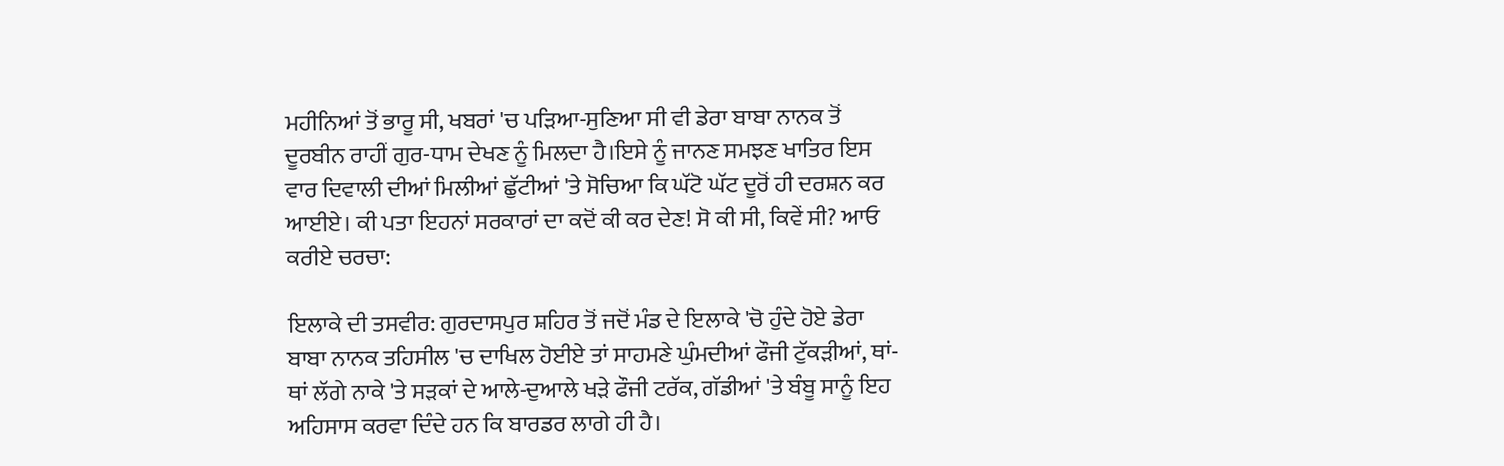ਮਹੀਨਿਆਂ ਤੋਂ ਭਾਰੂ ਸੀ, ਖਬਰਾਂ 'ਚ ਪੜਿਆ-ਸੁਣਿਆ ਸੀ ਵੀ ਡੇਰਾ ਬਾਬਾ ਨਾਨਕ ਤੋਂ ਦੂਰਬੀਨ ਰਾਹੀਂ ਗੁਰ-ਧਾਮ ਦੇਖਣ ਨੂੰ ਮਿਲਦਾ ਹੈ।ਇਸੇ ਨੂੰ ਜਾਨਣ ਸਮਝਣ ਖਾਤਿਰ ਇਸ ਵਾਰ ਦਿਵਾਲੀ ਦੀਆਂ ਮਿਲੀਆਂ ਛੁੱਟੀਆਂ 'ਤੇ ਸੋਚਿਆ ਕਿ ਘੱਟੋ ਘੱਟ ਦੂਰੋਂ ਹੀ ਦਰਸ਼ਨ ਕਰ ਆਈਏ। ਕੀ ਪਤਾ ਇਹਨਾਂ ਸਰਕਾਰਾਂ ਦਾ ਕਦੋਂ ਕੀ ਕਰ ਦੇਣ! ਸੋ ਕੀ ਸੀ, ਕਿਵੇਂ ਸੀ? ਆਓ ਕਰੀਏ ਚਰਚਾ:

ਇਲਾਕੇ ਦੀ ਤਸਵੀਰ: ਗੁਰਦਾਸਪੁਰ ਸ਼ਹਿਰ ਤੋਂ ਜਦੋਂ ਮੰਡ ਦੇ ਇਲਾਕੇ 'ਚੋ ਹੁੰਦੇ ਹੋਏ ਡੇਰਾ ਬਾਬਾ ਨਾਨਕ ਤਹਿਸੀਲ 'ਚ ਦਾਖਿਲ ਹੋਈਏ ਤਾਂ ਸਾਹਮਣੇ ਘੁੰਮਦੀਆਂ ਫੌਜੀ ਟੁੱਕੜੀਆਂ, ਥਾਂ-ਥਾਂ ਲੱਗੇ ਨਾਕੇ 'ਤੇ ਸੜਕਾਂ ਦੇ ਆਲੇ-ਦੁਆਲੇ ਖੜੇ ਫੌਜੀ ਟਰੱਕ, ਗੱਡੀਆਂ 'ਤੇ ਬੰਬੂ ਸਾਨੂੰ ਇਹ ਅਹਿਸਾਸ ਕਰਵਾ ਦਿੰਦੇ ਹਨ ਕਿ ਬਾਰਡਰ ਲਾਗੇ ਹੀ ਹੈ।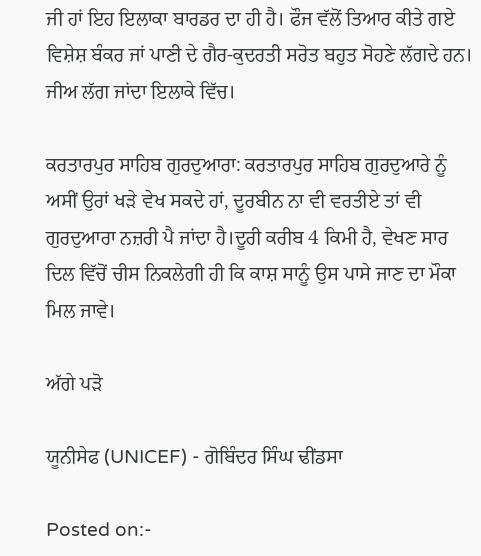ਜੀ ਹਾਂ ਇਹ ਇਲਾਕਾ ਬਾਰਡਰ ਦਾ ਹੀ ਹੈ। ਫੌਜ ਵੱਲੋਂ ਤਿਆਰ ਕੀਤੇ ਗਏ ਵਿਸ਼ੇਸ਼ ਬੰਕਰ ਜਾਂ ਪਾਣੀ ਦੇ ਗੈਰ-ਕੁਦਰਤੀ ਸਰੋਤ ਬਹੁਤ ਸੋਹਣੇ ਲੱਗਦੇ ਹਨ। ਜੀਅ ਲੱਗ ਜਾਂਦਾ ਇਲਾਕੇ ਵਿੱਚ।

ਕਰਤਾਰਪੁਰ ਸਾਹਿਬ ਗੁਰਦੁਆਰਾ: ਕਰਤਾਰਪੁਰ ਸਾਹਿਬ ਗੁਰਦੁਆਰੇ ਨੂੰ ਅਸੀਂ ਉਰਾਂ ਖੜੇ ਵੇਖ ਸਕਦੇ ਹਾਂ, ਦੂਰਬੀਨ ਨਾ ਵੀ ਵਰਤੀਏ ਤਾਂ ਵੀ ਗੁਰਦੁਆਰਾ ਨਜ਼ਰੀ ਪੈ ਜਾਂਦਾ ਹੈ।ਦੂਰੀ ਕਰੀਬ 4 ਕਿਮੀ ਹੈ, ਵੇਖਣ ਸਾਰ ਦਿਲ ਵਿੱਚੋਂ ਚੀਸ ਨਿਕਲੇਗੀ ਹੀ ਕਿ ਕਾਸ਼ ਸਾਨੂੰ ਉਸ ਪਾਸੇ ਜਾਣ ਦਾ ਮੌਕਾ ਮਿਲ ਜਾਵੇ।

ਅੱਗੇ ਪੜੋ

ਯੂਨੀਸੇਫ (UNICEF) - ਗੋਬਿੰਦਰ ਸਿੰਘ ਢੀਂਡਸਾ

Posted on:-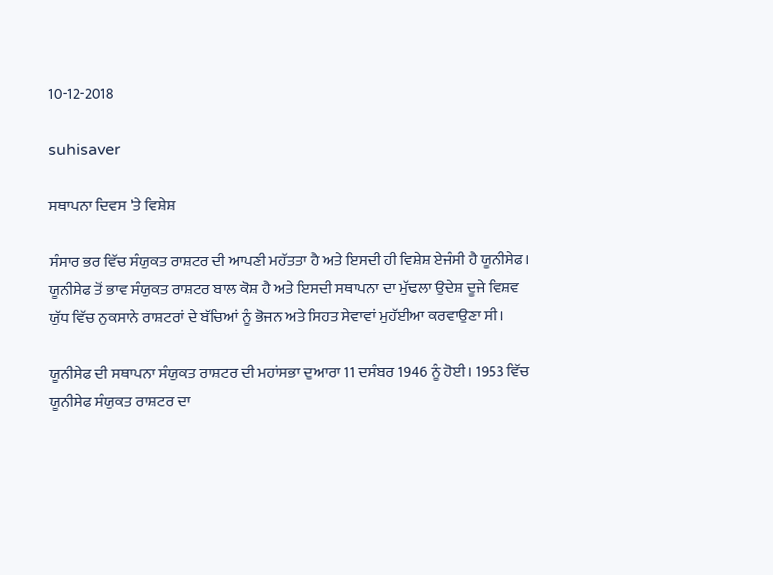10-12-2018

suhisaver

ਸਥਾਪਨਾ ਦਿਵਸ 'ਤੇ ਵਿਸ਼ੇਸ਼

ਸੰਸਾਰ ਭਰ ਵਿੱਚ ਸੰਯੁਕਤ ਰਾਸ਼ਟਰ ਦੀ ਆਪਣੀ ਮਹੱਤਤਾ ਹੈ ਅਤੇ ਇਸਦੀ ਹੀ ਵਿਸ਼ੇਸ਼ ਏਜੰਸੀ ਹੈ ਯੂਨੀਸੇਫ। ਯੂਨੀਸੇਫ ਤੋਂ ਭਾਵ ਸੰਯੁਕਤ ਰਾਸ਼ਟਰ ਬਾਲ ਕੋਸ਼ ਹੈ ਅਤੇ ਇਸਦੀ ਸਥਾਪਨਾ ਦਾ ਮੁੱਢਲਾ ਉਦੇਸ਼ ਦੂਜੇ ਵਿਸ਼ਵ ਯੁੱਧ ਵਿੱਚ ਨੁਕਸਾਨੇ ਰਾਸ਼ਟਰਾਂ ਦੇ ਬੱਚਿਆਂ ਨੂੰ ਭੋਜਨ ਅਤੇ ਸਿਹਤ ਸੇਵਾਵਾਂ ਮੁਹੱਈਆ ਕਰਵਾਉਣਾ ਸੀ।

ਯੂਨੀਸੇਫ ਦੀ ਸਥਾਪਨਾ ਸੰਯੁਕਤ ਰਾਸ਼ਟਰ ਦੀ ਮਹਾਂਸਭਾ ਦੁਆਰਾ 11 ਦਸੰਬਰ 1946 ਨੂੰ ਹੋਈ। 1953 ਵਿੱਚ ਯੂਨੀਸੇਫ ਸੰਯੁਕਤ ਰਾਸ਼ਟਰ ਦਾ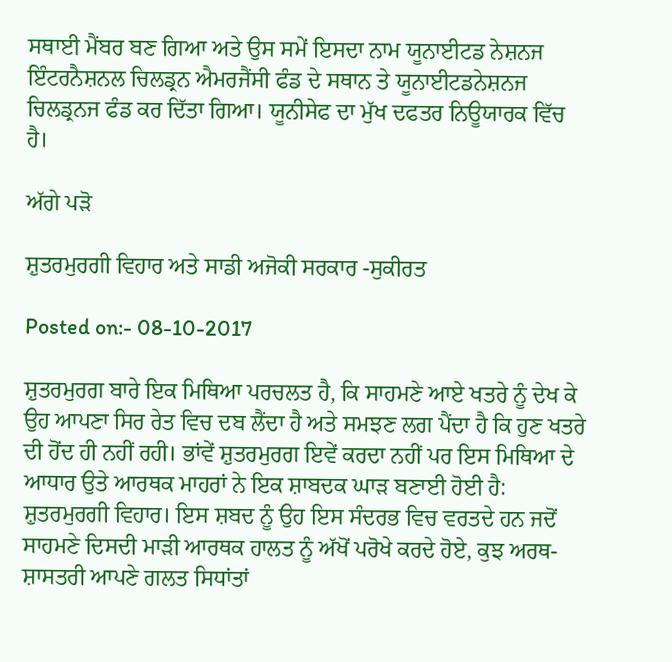ਸਥਾਈ ਮੈਂਬਰ ਬਣ ਗਿਆ ਅਤੇ ਉਸ ਸਮੇਂ ਇਸਦਾ ਨਾਮ ਯੂਨਾਈਟਡ ਨੇਸ਼ਨਜ ਇੰਟਰਨੈਸ਼ਨਲ ਚਿਲਡ੍ਰਨ ਐਮਰਜੈਂਸੀ ਫੰਡ ਦੇ ਸਥਾਨ ਤੇ ਯੂਨਾਈਟਡਨੇਸ਼ਨਜ ਚਿਲਡ੍ਰਨਜ ਫੰਡ ਕਰ ਦਿੱਤਾ ਗਿਆ। ਯੂਨੀਸੇਫ ਦਾ ਮੁੱਖ ਦਫਤਰ ਨਿਊਯਾਰਕ ਵਿੱਚ ਹੈ।

ਅੱਗੇ ਪੜੋ

ਸ਼ੁਤਰਮੁਰਗੀ ਵਿਹਾਰ ਅਤੇ ਸਾਡੀ ਅਜੋਕੀ ਸਰਕਾਰ -ਸੁਕੀਰਤ

Posted on:- 08-10-2017

ਸ਼ੁਤਰਮੁਰਗ ਬਾਰੇ ਇਕ ਮਿਥਿਆ ਪਰਚਲਤ ਹੈ, ਕਿ ਸਾਹਮਣੇ ਆਏ ਖਤਰੇ ਨੂੰ ਦੇਖ ਕੇ ਉਹ ਆਪਣਾ ਸਿਰ ਰੇਤ ਵਿਚ ਦਬ ਲੈਂਦਾ ਹੈ ਅਤੇ ਸਮਝਣ ਲਗ ਪੈਂਦਾ ਹੈ ਕਿ ਹੁਣ ਖਤਰੇ ਦੀ ਹੋਂਦ ਹੀ ਨਹੀਂ ਰਹੀ। ਭਾਂਵੇਂ ਸ਼ੁਤਰਮੁਰਗ ਇਵੇਂ ਕਰਦਾ ਨਹੀਂ ਪਰ ਇਸ ਮਿਥਿਆ ਦੇ ਆਧਾਰ ਉਤੇ ਆਰਥਕ ਮਾਹਰਾਂ ਨੇ ਇਕ ਸ਼ਾਬਦਕ ਘਾੜ ਬਣਾਈ ਹੋਈ ਹੈ: ਸ਼ੁਤਰਮੁਰਗੀ ਵਿਹਾਰ। ਇਸ ਸ਼ਬਦ ਨੂੰ ਉਹ ਇਸ ਸੰਦਰਭ ਵਿਚ ਵਰਤਦੇ ਹਨ ਜਦੋਂ ਸਾਹਮਣੇ ਦਿਸਦੀ ਮਾੜੀ ਆਰਥਕ ਹਾਲਤ ਨੂੰ ਅੱਖੋਂ ਪਰੋਖੇ ਕਰਦੇ ਹੋਏ, ਕੁਝ ਅਰਥ-ਸ਼ਾਸਤਰੀ ਆਪਣੇ ਗਲਤ ਸਿਧਾਂਤਾਂ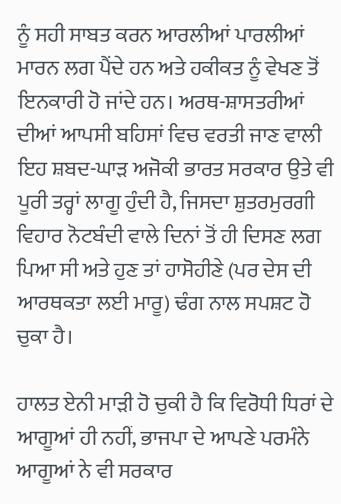ਨੂੰ ਸਹੀ ਸਾਬਤ ਕਰਨ ਆਰਲੀਆਂ ਪਾਰਲੀਆਂ ਮਾਰਨ ਲਗ ਪੈਂਦੇ ਹਨ ਅਤੇ ਹਕੀਕਤ ਨੂੰ ਵੇਖਣ ਤੋਂ ਇਨਕਾਰੀ ਹੋ ਜਾਂਦੇ ਹਨ। ਅਰਥ-ਸ਼ਾਸਤਰੀਆਂ ਦੀਆਂ ਆਪਸੀ ਬਹਿਸਾਂ ਵਿਚ ਵਰਤੀ ਜਾਣ ਵਾਲੀ ਇਹ ਸ਼ਬਦ-ਘਾੜ ਅਜੋਕੀ ਭਾਰਤ ਸਰਕਾਰ ਉਤੇ ਵੀ ਪੂਰੀ ਤਰ੍ਹਾਂ ਲਾਗੂ ਹੁੰਦੀ ਹੈ, ਜਿਸਦਾ ਸ਼ੁਤਰਮੁਰਗੀ ਵਿਹਾਰ ਨੋਟਬੰਦੀ ਵਾਲੇ ਦਿਨਾਂ ਤੋਂ ਹੀ ਦਿਸਣ ਲਗ ਪਿਆ ਸੀ ਅਤੇ ਹੁਣ ਤਾਂ ਹਾਸੋਹੀਣੇ (ਪਰ ਦੇਸ ਦੀ ਆਰਥਕਤਾ ਲਈ ਮਾਰੂ) ਢੰਗ ਨਾਲ ਸਪਸ਼ਟ ਹੋ ਚੁਕਾ ਹੈ।

ਹਾਲਤ ਏਨੀ ਮਾੜੀ ਹੋ ਚੁਕੀ ਹੈ ਕਿ ਵਿਰੋਧੀ ਧਿਰਾਂ ਦੇ ਆਗੂਆਂ ਹੀ ਨਹੀਂ, ਭਾਜਪਾ ਦੇ ਆਪਣੇ ਪਰਮੰਨੇ ਆਗੂਆਂ ਨੇ ਵੀ ਸਰਕਾਰ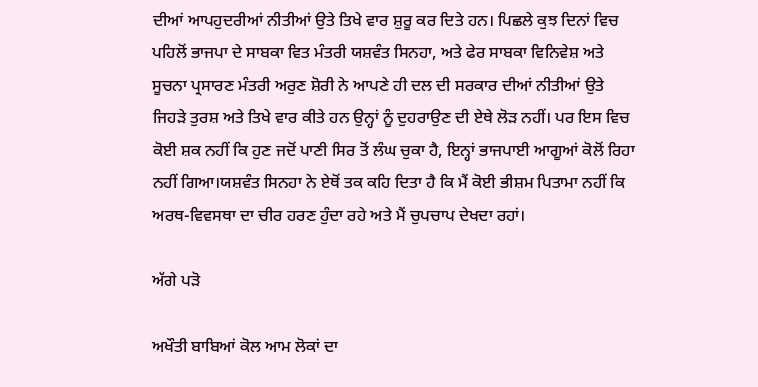ਦੀਆਂ ਆਪਹੁਦਰੀਆਂ ਨੀਤੀਆਂ ਉਤੇ ਤਿਖੇ ਵਾਰ ਸ਼ੁਰੂ ਕਰ ਦਿਤੇ ਹਨ। ਪਿਛਲੇ ਕੁਝ ਦਿਨਾਂ ਵਿਚ ਪਹਿਲੋਂ ਭਾਜਪਾ ਦੇ ਸਾਬਕਾ ਵਿਤ ਮੰਤਰੀ ਯਸ਼ਵੰਤ ਸਿਨਹਾ, ਅਤੇ ਫੇਰ ਸਾਬਕਾ ਵਿਨਿਵੇਸ਼ ਅਤੇ ਸੂਚਨਾ ਪ੍ਰਸਾਰਣ ਮੰਤਰੀ ਅਰੁਣ ਸ਼ੋਰੀ ਨੇ ਆਪਣੇ ਹੀ ਦਲ ਦੀ ਸਰਕਾਰ ਦੀਆਂ ਨੀਤੀਆਂ ਉਤੇ ਜਿਹੜੇ ਤੁਰਸ਼ ਅਤੇ ਤਿਖੇ ਵਾਰ ਕੀਤੇ ਹਨ ਉਨ੍ਹਾਂ ਨੂੰ ਦੁਹਰਾਉਣ ਦੀ ਏਥੇ ਲੋੜ ਨਹੀਂ। ਪਰ ਇਸ ਵਿਚ ਕੋਈ ਸ਼ਕ ਨਹੀਂ ਕਿ ਹੁਣ ਜਦੋਂ ਪਾਣੀ ਸਿਰ ਤੋਂ ਲੰਘ ਚੁਕਾ ਹੈ, ਇਨ੍ਹਾਂ ਭਾਜਪਾਈ ਆਗੂਆਂ ਕੋਲੋਂ ਰਿਹਾ ਨਹੀਂ ਗਿਆ।ਯਸ਼ਵੰਤ ਸਿਨਹਾ ਨੇ ਏਥੋਂ ਤਕ ਕਹਿ ਦਿਤਾ ਹੈ ਕਿ ਮੈਂ ਕੋਈ ਭੀਸ਼ਮ ਪਿਤਾਮਾ ਨਹੀਂ ਕਿ ਅਰਥ-ਵਿਵਸਥਾ ਦਾ ਚੀਰ ਹਰਣ ਹੁੰਦਾ ਰਹੇ ਅਤੇ ਮੈਂ ਚੁਪਚਾਪ ਦੇਖਦਾ ਰਹਾਂ।

ਅੱਗੇ ਪੜੋ

ਅਖੌਤੀ ਬਾਬਿਆਂ ਕੋਲ ਆਮ ਲੋਕਾਂ ਦਾ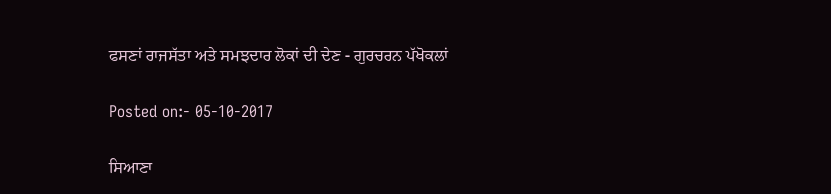ਫਸਣਾਂ ਰਾਜਸੱਤਾ ਅਤੇ ਸਮਝਦਾਰ ਲੋਕਾਂ ਦੀ ਦੇਣ - ਗੁਰਚਰਨ ਪੱਖੋਕਲਾਂ

Posted on:- 05-10-2017

ਸਿਆਣਾ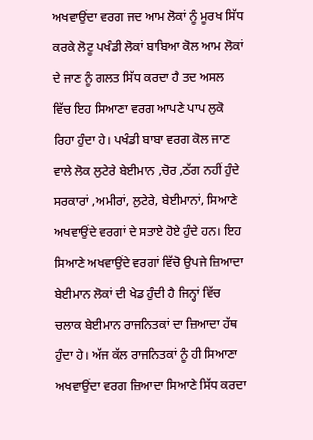ਅਖਵਾਉਂਦਾ ਵਰਗ ਜਦ ਆਮ ਲੋਕਾਂ ਨੂੰ ਮੂਰਖ ਸਿੱਧ ਕਰਕੇ ਲੋਟੂ ਪਖੰਡੀ ਲੋਕਾਂ ਬਾਬਿਆ ਕੋਲ ਆਮ ਲੋਕਾਂ ਦੇ ਜਾਣ ਨੂੰ ਗਲਤ ਸਿੱਧ ਕਰਦਾ ਹੈ ਤਦ ਅਸਲ ਵਿੱਚ ਇਹ ਸਿਆਣਾ ਵਰਗ ਆਪਣੇ ਪਾਪ ਲੁਕੋ ਰਿਹਾ ਹੁੰਦਾ ਹੇ। ਪਖੰਡੀ ਬਾਬਾ ਵਰਗ ਕੋਲ ਜਾਣ ਵਾਲੇ ਲੋਕ ਲੁਟੇਰੇ ਬੇਈਮਾਨ ,ਚੋਰ ,ਠੱਗ ਨਹੀਂ ਹੁੰਦੇ ਸਰਕਾਰਾਂ ,ਅਮੀਰਾਂ, ਲੁਟੇਰੇ, ਬੇਈਮਾਨਾਂ, ਸਿਆਣੇ ਅਖਵਾਉਂਦੇ ਵਰਗਾਂ ਦੇ ਸਤਾਏ ਹੋਏ ਹੁੰਦੇ ਹਨ। ਇਹ ਸਿਆਣੇ ਅਖਵਾਉਂਦੇ ਵਰਗਾਂ ਵਿੱਚੋ ਉਪਜੇ ਜ਼ਿਆਦਾ ਬੇਈਮਾਨ ਲੋਕਾਂ ਦੀ ਖੇਡ ਹੁੰਦੀ ਹੈ ਜਿਨ੍ਹਾਂ ਵਿੱਚ ਚਲਾਕ ਬੇਈਮਾਨ ਰਾਜਨਿਤਕਾਂ ਦਾ ਜ਼ਿਆਦਾ ਹੱਥ ਹੁੰਦਾ ਹੇ। ਅੱਜ ਕੱਲ ਰਾਜਨਿਤਕਾਂ ਨੂੰ ਹੀ ਸਿਆਣਾ ਅਖਵਾਉਂਦਾ ਵਰਗ ਜ਼ਿਆਦਾ ਸਿਆਣੇ ਸਿੱਧ ਕਰਦਾ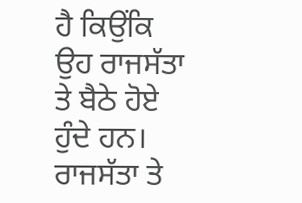ਹੈ ਕਿਉਂਕਿ ਉਹ ਰਾਜਸੱਤਾ ਤੇ ਬੈਠੇ ਹੋਏ ਹੁੰਦੇ ਹਨ। ਰਾਜਸੱਤਾ ਤੇ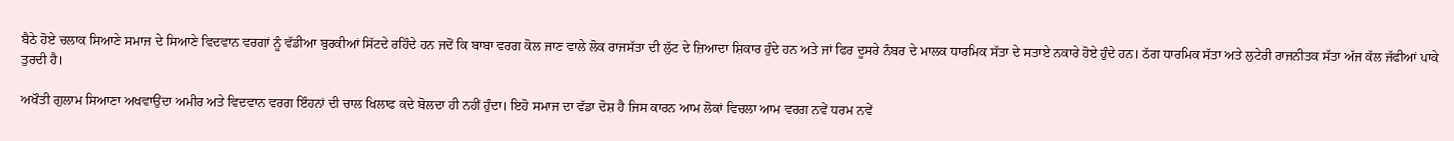ਬੈਠੇ ਹੋਏ ਚਲਾਕ ਸਿਆਣੇ ਸਮਾਜ ਦੇ ਸਿਆਣੇ ਵਿਦਵਾਨ ਵਰਗਾਂ ਨੂੰ ਵੱਡੀਆ ਬੁਰਕੀਆਂ ਸਿੱਟਦੇ ਰਹਿੰਦੇ ਹਨ ਜਦੋਂ ਕਿ ਬਾਬਾ ਵਰਗ ਕੋਲ ਜਾਣ ਵਾਲੇ ਲੋਕ ਰਾਜਸੱਤਾ ਦੀ ਲੁੱਟ ਦੇ ਜ਼ਿਆਦਾ ਸ਼ਿਕਾਰ ਹੁੰਦੇ ਹਨ ਅਤੇ ਜਾਂ ਫਿਰ ਦੂਸਰੇ ਨੰਬਰ ਦੇ ਮਾਲਕ ਧਾਰਮਿਕ ਸੱਤਾ ਦੇ ਸਤਾਏ ਨਕਾਰੇ ਹੋਏ ਹੁੰਦੇ ਹਨ। ਠੱਗ ਧਾਰਮਿਕ ਸੱਤਾ ਅਤੇ ਲੁਟੇਰੀ ਰਾਜਨੀਤਕ ਸੱਤਾ ਅੱਜ ਕੱਲ ਜੱਫੀਆਂ ਪਾਕੇ ਤੁਰਦੀ ਹੈ।

ਅਖੌਤੀ ਗੁਲਾਮ ਸਿਆਣਾ ਅਖਵਾਉਂਦਾ ਅਮੀਰ ਅਤੇ ਵਿਦਵਾਨ ਵਰਗ ਇੰਹਨਾਂ ਦੀ ਚਾਲ ਖਿਲਾਫ ਕਦੇ ਬੋਲਦਾ ਹੀ ਨਹੀਂ ਹੁੰਦਾ। ਇਹੋ ਸਮਾਜ ਦਾ ਵੱਡਾ ਦੋਸ਼ ਹੈ ਜਿਸ ਕਾਰਨ ਆਮ ਲੋਕਾਂ ਵਿਚਲਾ ਆਮ ਵਰਗ ਨਵੇਂ ਧਰਮ ਨਵੇਂ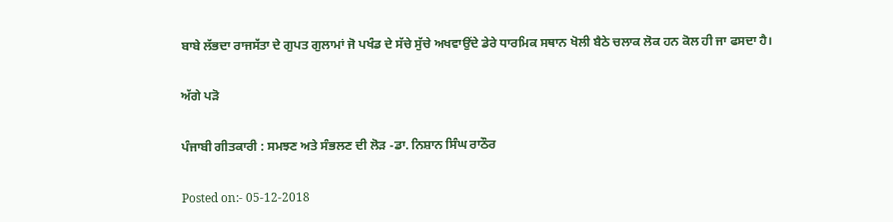ਬਾਬੇ ਲੱਭਦਾ ਰਾਜਸੱਤਾ ਦੇ ਗੁਪਤ ਗੁਲਾਮਾਂ ਜੋ ਪਖੰਡ ਦੇ ਸੱਚੇ ਸੁੱਚੇ ਅਖਵਾਉਂਦੇ ਡੇਰੇ ਧਾਰਮਿਕ ਸਥਾਨ ਖੋਲੀ ਬੈਠੇ ਚਲਾਕ ਲੋਕ ਹਨ ਕੋਲ ਹੀ ਜਾ ਫਸਦਾ ਹੈ।

ਅੱਗੇ ਪੜੋ

ਪੰਜਾਬੀ ਗੀਤਕਾਰੀ : ਸਮਝਣ ਅਤੇ ਸੰਭਲਣ ਦੀ ਲੋੜ -ਡਾ. ਨਿਸ਼ਾਨ ਸਿੰਘ ਰਾਠੌਰ

Posted on:- 05-12-2018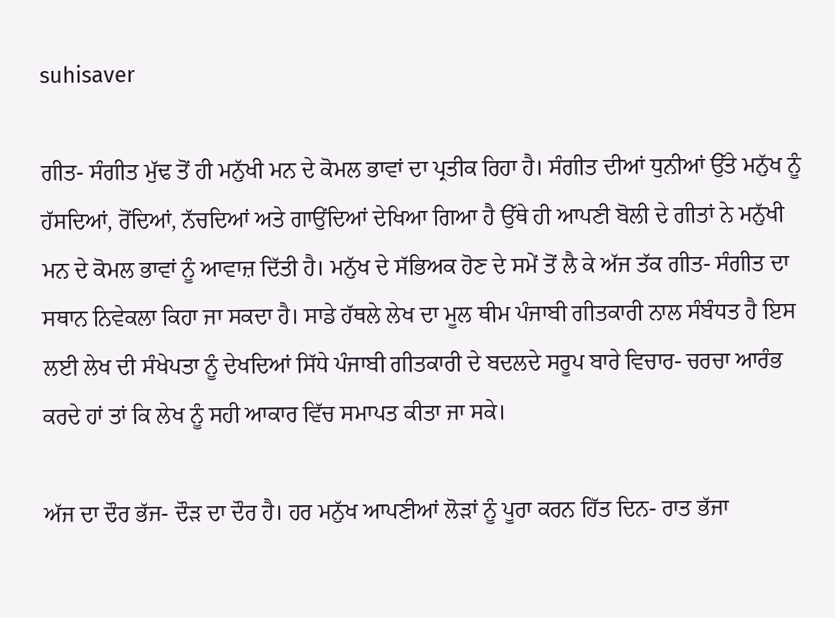suhisaver

ਗੀਤ- ਸੰਗੀਤ ਮੁੱਢ ਤੋਂ ਹੀ ਮਨੁੱਖੀ ਮਨ ਦੇ ਕੋਮਲ ਭਾਵਾਂ ਦਾ ਪ੍ਰਤੀਕ ਰਿਹਾ ਹੈ। ਸੰਗੀਤ ਦੀਆਂ ਧੁਨੀਆਂ ਉੱਤੇ ਮਨੁੱਖ ਨੂੰ ਹੱਸਦਿਆਂ, ਰੋਂਦਿਆਂ, ਨੱਚਦਿਆਂ ਅਤੇ ਗਾਉਂਦਿਆਂ ਦੇਖਿਆ ਗਿਆ ਹੈ ਉੱਥੇ ਹੀ ਆਪਣੀ ਬੋਲੀ ਦੇ ਗੀਤਾਂ ਨੇ ਮਨੁੱਖੀ ਮਨ ਦੇ ਕੋਮਲ ਭਾਵਾਂ ਨੂੰ ਆਵਾਜ਼ ਦਿੱਤੀ ਹੈ। ਮਨੁੱਖ ਦੇ ਸੱਭਿਅਕ ਹੋਣ ਦੇ ਸਮੇਂ ਤੋਂ ਲੈ ਕੇ ਅੱਜ ਤੱਕ ਗੀਤ- ਸੰਗੀਤ ਦਾ ਸਥਾਨ ਨਿਵੇਕਲਾ ਕਿਹਾ ਜਾ ਸਕਦਾ ਹੈ। ਸਾਡੇ ਹੱਥਲੇ ਲੇਖ ਦਾ ਮੂਲ ਥੀਮ ਪੰਜਾਬੀ ਗੀਤਕਾਰੀ ਨਾਲ ਸੰਬੰਧਤ ਹੈ ਇਸ ਲਈ ਲੇਖ ਦੀ ਸੰਖੇਪਤਾ ਨੂੰ ਦੇਖਦਿਆਂ ਸਿੱਧੇ ਪੰਜਾਬੀ ਗੀਤਕਾਰੀ ਦੇ ਬਦਲਦੇ ਸਰੂਪ ਬਾਰੇ ਵਿਚਾਰ- ਚਰਚਾ ਆਰੰਭ ਕਰਦੇ ਹਾਂ ਤਾਂ ਕਿ ਲੇਖ ਨੂੰ ਸਹੀ ਆਕਾਰ ਵਿੱਚ ਸਮਾਪਤ ਕੀਤਾ ਜਾ ਸਕੇ।

ਅੱਜ ਦਾ ਦੌਰ ਭੱਜ- ਦੌੜ ਦਾ ਦੌਰ ਹੈ। ਹਰ ਮਨੁੱਖ ਆਪਣੀਆਂ ਲੋੜਾਂ ਨੂੰ ਪੂਰਾ ਕਰਨ ਹਿੱਤ ਦਿਨ- ਰਾਤ ਭੱਜਾ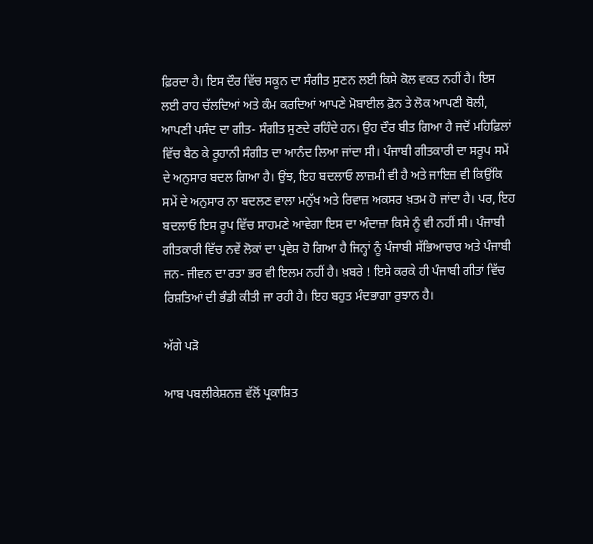ਫ਼ਿਰਦਾ ਹੈ। ਇਸ ਦੌਰ ਵਿੱਚ ਸਕੂਨ ਦਾ ਸੰਗੀਤ ਸੁਣਨ ਲਈ ਕਿਸੇ ਕੋਲ ਵਕਤ ਨਹੀਂ ਹੈ। ਇਸ ਲਈ ਰਾਹ ਚੱਲਦਿਆਂ ਅਤੇ ਕੰਮ ਕਰਦਿਆਂ ਆਪਣੇ ਮੋਬਾਈਲ ਫ਼ੋਨ ਤੇ ਲੋਕ ਆਪਣੀ ਬੋਲੀ, ਆਪਣੀ ਪਸੰਦ ਦਾ ਗੀਤ- ਸੰਗੀਤ ਸੁਣਦੇ ਰਹਿੰਦੇ ਹਨ। ਉਹ ਦੌਰ ਬੀਤ ਗਿਆ ਹੈ ਜਦੋਂ ਮਹਿਫ਼ਿਲਾਂ ਵਿੱਚ ਬੈਠ ਕੇ ਰੂਹਾਨੀ ਸੰਗੀਤ ਦਾ ਆਨੰਦ ਲਿਆ ਜਾਂਦਾ ਸੀ। ਪੰਜਾਬੀ ਗੀਤਕਾਰੀ ਦਾ ਸਰੂਪ ਸਮੇਂ ਦੇ ਅਨੁਸਾਰ ਬਦਲ ਗਿਆ ਹੈ। ਉਂਝ, ਇਹ ਬਦਲਾਓ ਲਾਜ਼ਮੀ ਵੀ ਹੈ ਅਤੇ ਜਾਇਜ਼ ਵੀ ਕਿਉਂਕਿ ਸਮੇਂ ਦੇ ਅਨੁਸਾਰ ਨਾ ਬਦਲਣ ਵਾਲਾ ਮਨੁੱਖ ਅਤੇ ਰਿਵਾਜ਼ ਅਕਸਰ ਖ਼ਤਮ ਹੋ ਜਾਂਦਾ ਹੈ। ਪਰ, ਇਹ ਬਦਲਾਓ ਇਸ ਰੂਪ ਵਿੱਚ ਸਾਹਮਣੇ ਆਵੇਗਾ ਇਸ ਦਾ ਅੰਦਾਜ਼ਾ ਕਿਸੇ ਨੂੰ ਵੀ ਨਹੀਂ ਸੀ। ਪੰਜਾਬੀ ਗੀਤਕਾਰੀ ਵਿੱਚ ਨਵੇਂ ਲੋਕਾਂ ਦਾ ਪ੍ਰਵੇਸ਼ ਹੋ ਗਿਆ ਹੈ ਜਿਨ੍ਹਾਂ ਨੂੰ ਪੰਜਾਬੀ ਸੱਭਿਆਚਾਰ ਅਤੇ ਪੰਜਾਬੀ ਜਨ- ਜੀਵਨ ਦਾ ਰਤਾ ਭਰ ਵੀ ਇਲਮ ਨਹੀਂ ਹੈ। ਖ਼ਬਰੇ ! ਇਸੇ ਕਰਕੇ ਹੀ ਪੰਜਾਬੀ ਗੀਤਾਂ ਵਿੱਚ ਰਿਸ਼ਤਿਆਂ ਦੀ ਭੰਡੀ ਕੀਤੀ ਜਾ ਰਹੀ ਹੈ। ਇਹ ਬਹੁਤ ਮੰਦਭਾਗਾ ਰੁਝਾਨ ਹੈ।

ਅੱਗੇ ਪੜੋ

ਆਬ ਪਬਲੀਕੇਸ਼ਨਜ਼ ਵੱਲੋਂ ਪ੍ਰਕਾਸ਼ਿਤ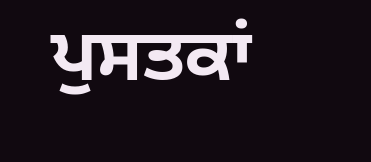ਪੁਸਤਕਾਂ